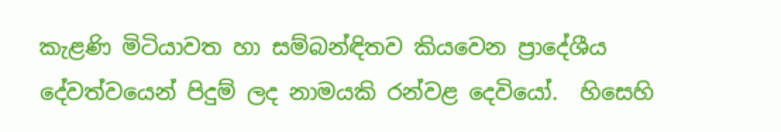කැළණි මිටියාවත හා සම්බන්ඳිතව කියවෙන ප්‍රාදේශීය දේවත්වයෙන් පිදුම් ලද නාමයකි රන්වළ දෙවියෝ.  හිසෙහි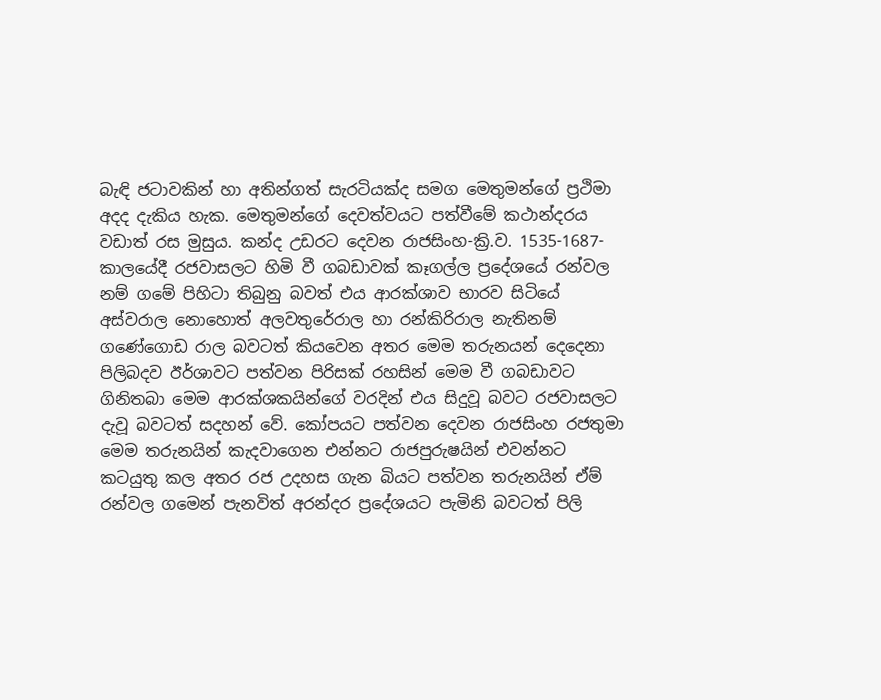බැඳි ජටාවකින් හා අතින්ගත් සැරටියක්ද සමග මෙතුමන්ගේ ප්‍රථිමා අදද දැකිය හැක. මෙතුමන්ගේ දෙවත්වයට පත්වීමේ කථාන්දරය වඩාත් රස මුසුය. කන්ද උඩරට දෙවන රාජසිංහ-ක්‍රි.ව. 1535-1687- කාලයේදී රජවාසලට හිමි වී ගබඩාවක් කෑගල්ල ප්‍රදේශයේ රන්වල නම් ගමේ පිහිටා තිබුනු බවත් එය ආරක්ශාව භාරව සිටියේ අස්වරාල නොහොත් අලවතුරේරාල හා රන්කිරිරාල නැතිනම් ගණේගොඩ රාල බවටත් කියවෙන අතර මෙම තරුනයන් දෙදෙනා පිලිබදව ඊර්ශාවට පත්වන පිරිසක් රහසින් මෙම වී ගබඩාවට ගිනිතබා මෙම ආරක්ශකයින්ගේ වරදින් එය සිදුවූ බවට රජවාසලට දැවූ බවටත් සදහන් වේ. කෝපයට පත්වන දෙවන රාජසිංහ රජතුමා මෙම තරුනයින් කැදවාගෙන එන්නට රාජපුරුෂයින් එවන්නට කටයුතු කල අතර රජ උදහස ගැන බියට පත්වන තරුනයින් ඒම් රන්වල ගමෙන් පැනවිත් අරන්දර ප්‍රදේශයට පැමිනි බවටත් පිලි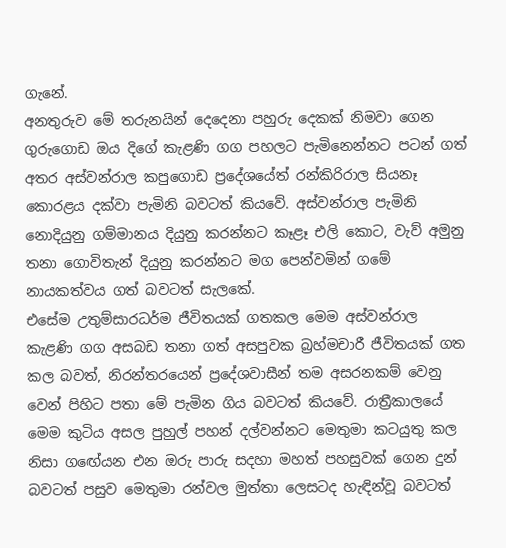ගැනේ.
අනතුරුව මේ තරුනයින් දෙදෙනා පහුරු දෙකක් නිමවා ගෙන ගුරුගොඩ ඔය දිගේ කැළණි ගග පහලට පැමිනෙන්නට පටන් ගත් අතර අස්වන්රාල කපුගොඩ ප්‍රදේශයේත් රන්කිරිරාල සියනෑ කොරළය දක්වා පැමිනි බවටත් කියවේ. අස්වන්රාල පැමිනි නොදියුනු ගම්මානය දියුනු කරන්නට කෑළෑ එලි කොට, වැව් අමුනු  තනා ගොවිතැන් දියුනු කරන්නට මග පෙන්වමින් ගමේ නායකත්වය ගත් බවටත් සැලකේ.
එසේම උතුම්සාරධර්ම ජීවිතයක් ගතකල මෙම අස්වන්රාල කැළණි ගග අසබඩ තනා ගත් අසපුවක බ්‍රහ්මචාරී ජීවිතයක් ගත කල බවත්, නිරන්තරයෙන් ප්‍රදේශවාසීන් තම අසරනකම් වෙනු වෙන් පිහිට පතා මේ පැමින ගිය බවටත් කියවේ. රාත්‍රීකාලයේ මෙම කුටිය අසල පුහුල් පහන් දල්වන්නට මෙතුමා කටයුතු කල නිසා ගඟේයන එන ඔරු පාරු සදහා මහත් පහසුවක් ගෙන දුන් බවටත් පසුව මෙතුමා රන්වල මුත්තා ලෙසටද හැඳින්වූ බවටත්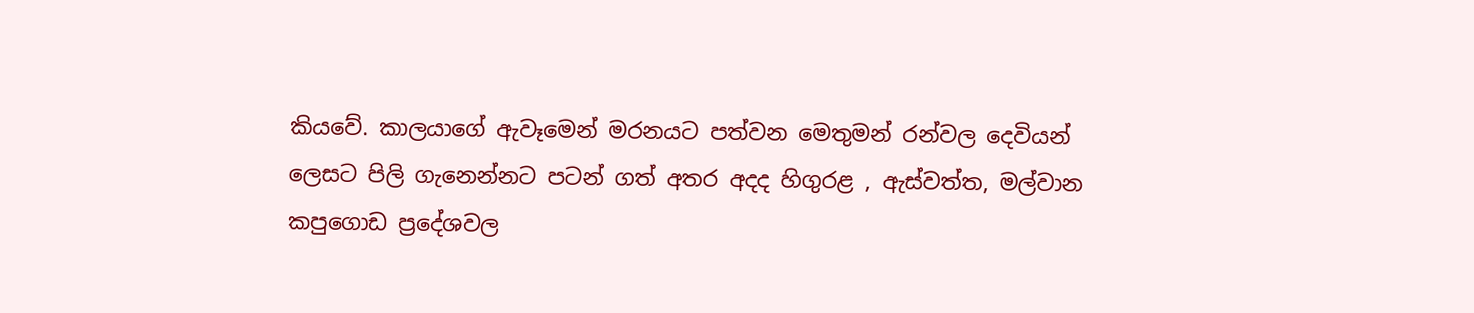කියවේ. කාලයාගේ ඇවෑමෙන් මරනයට පත්වන මෙතුමන් රන්වල දෙවියන් ලෙසට පිලි ගැනෙන්නට පටන් ගත් අතර අදද හිගුරළ , ඇස්වත්ත, මල්වාන කපුගොඩ ප්‍රදේශවල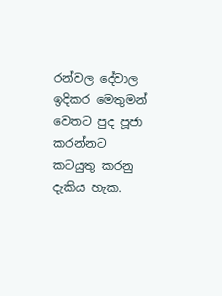රන්වල දේවාල ඉදිකර මෙතුමන් වෙතට පුද පූජා කරන්නට කටයුතු කරනු දැකිය හැක.